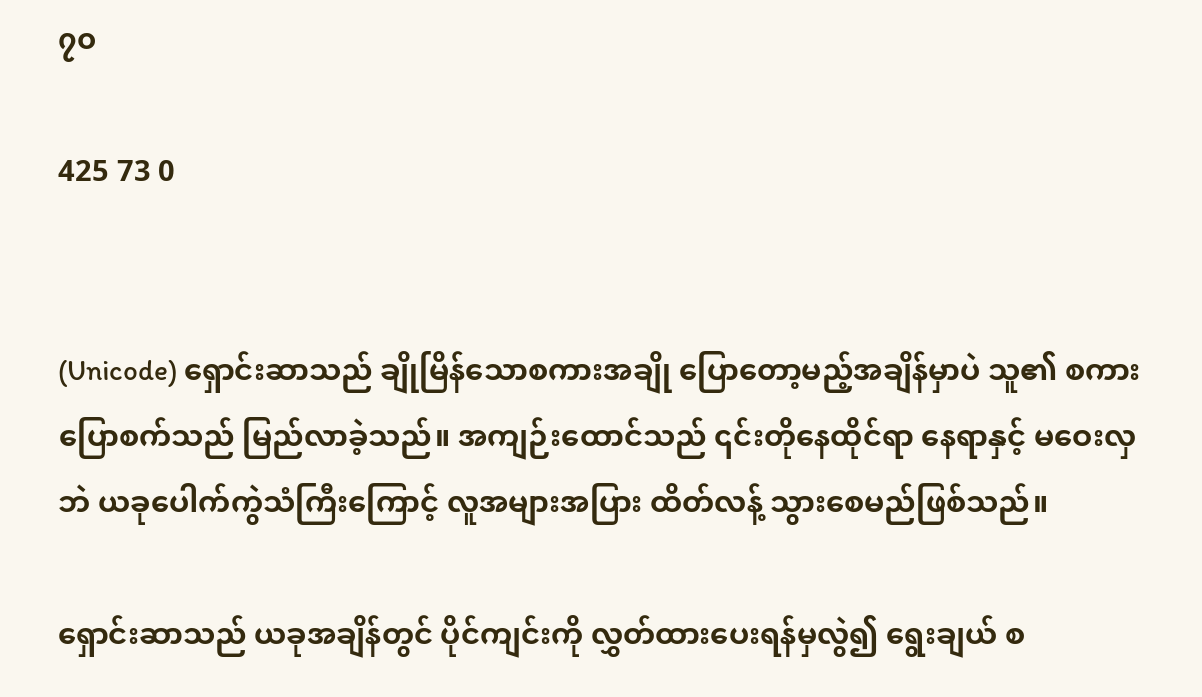၇၀

425 73 0


(Unicode) ရှောင်းဆာသည် ချိုမြိန်သောစကားအချို ပြောတော့မည့်အချိန်မှာပဲ သူ၏ စကားပြောစက်သည် မြည်လာခဲ့သည်။ အကျဉ်းထောင်သည် ၎င်းတိုနေထိုင်ရာ နေရာနှင့် မဝေးလှဘဲ ယခုပေါက်ကွဲသံကြီးကြောင့် လူအများအပြား ထိတ်လန့် သွားစေမည်ဖြစ်သည်။

ရှောင်းဆာသည် ယခုအချိန်တွင် ပိုင်ကျင်းကို လွှတ်ထားပေးရန်မှလွဲ၍ ရွေးချယ် စ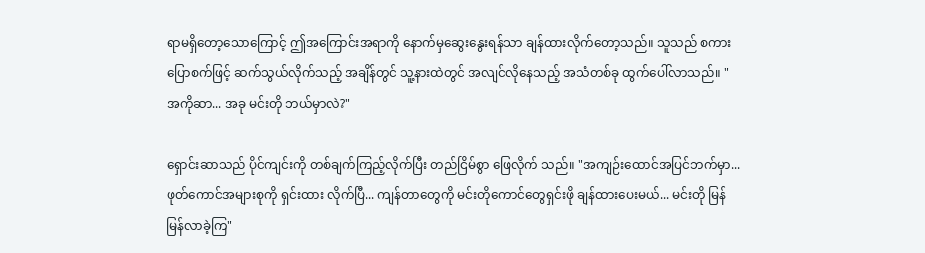ရာမရှိတော့သောကြောင့် ဤအကြောင်းအရာကို နောက်မှဆွေးနွေးရန်သာ ချန်ထားလိုက်တော့သည်။ သူသည် စကားပြောစက်ဖြင့် ဆက်သွယ်လိုက်သည့် အချိန်တွင် သူ့နားထဲတွင် အလျင်လိုနေသည့် အသံတစ်ခု ထွက်ပေါ်လာသည်။ "အကိုဆာ... အခု မင်းတို ဘယ်မှာလဲ?"

ရှောင်းဆာသည် ပိုင်ကျင်းကို တစ်ချက်ကြည့်လိုက်ပြီး တည်ငြိမ်စွာ ဖြေလိုက် သည်။ "အကျဉ်းထောင်အပြင်ဘက်မှာ... ဖုတ်ကောင်အများစုကို ရှင်းထား လိုက်ပြီ... ကျန်တာတွေကို မင်းတိုကောင်တွေရှင်းဖို ချန်ထားပေးမယ်... မင်းတို မြန်မြန်လာခဲ့ကြ"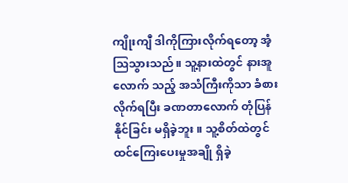ကျိုးကျီ ဒါကိုကြားလိုက်ရတော့ အံ့ဩသွားသည်။ သူ့နားထဲတွင် နားအူလောက် သည့် အသံကြီးကိုသာ ခံစားလိုက်ရပြီး ခဏတာလောက် တုံပြန်နိုင်ခြင်း မရှိခဲ့ဘူး။ သူ့စိတ်ထဲတွင် ထင်ကြေးပေးမှုအချို ရှိခဲ့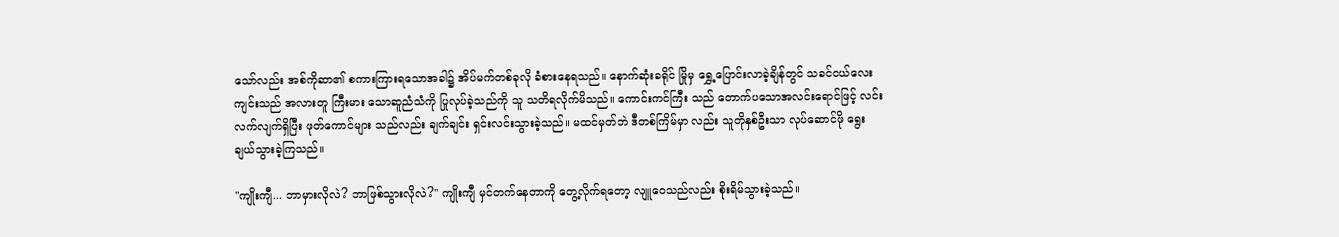သော်လည်း အစ်ကိုဆာ၏ စကားကြားရသောအခါ၌ အိပ်မက်တစ်ခုလို ခံစားနေရသည်။ နောက်ဆုံးခရိုင် မြိုမှ ရွှေ့ပြောင်းလာခဲ့ချိန်တွင် သခင်ငယ်လေးကျင်းသည် အလားတူ ကြီးမား သောဆူညံသံကို ပြုလုပ်ခဲ့သည်ကို သူ သတိရလိုက်မိသည်။ ကောင်းကင်ကြီး သည် တောက်ပသောအလင်းရောင်ဖြင့် လင်းလက်လျက်ရှိပြီး ဖုတ်ကောင်များ သည်လည်း ချက်ချင်း ရှင်းလင်းသွားခဲ့သည်။ မထင်မှတ်ဘဲ ဒီတစ်ကြိမ်မှာ လည်း သူတိုနှစ်ဦးသာ လုပ်ဆောင်ဖို ရွေးချယ်သွားခဲ့ကြသည်။

"ကျိုးကျီ... ဘာမှားလိုလဲ? ဘာဖြစ်သွားလိုလဲ?" ကျိုးကျီ မှင်တက်နေတာကို တွေ့လိုက်ရတော့ လျူဝေသည်လည်း စိုးရိမ်သွားခဲ့သည်။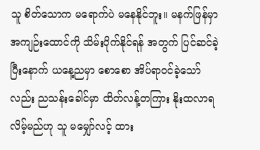သူ စိတ်သောက မရောက်ပဲ မနေနိုင်ဘူး။ မနက်ဖြန်မှာ အကျဉ်းထောင်ကို သိမ်းပိုက်နိုင်ရန် အတွက် ပြင်ဆင်ခဲ့ပြီးနောက် ယနေ့ညမှာ စောစော အိပ်ရာဝင်ခဲ့သော်လည်း ညသန်းခေါင်မှာ ထိတ်လန့်တကြား နိုးထလာရလိမ့်မည်ဟု သူ မမျှော်လင့် ထား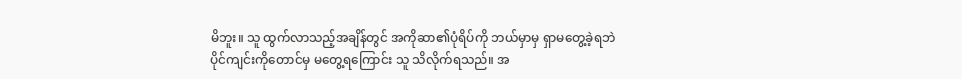မိဘူး။ သူ ထွက်လာသည့်အချိန်တွင် အကိုဆာ၏ပုံရိပ်ကို ဘယ်မှာမှ ရှာမတွေ့ခဲ့ရဘဲ ပိုင်ကျင်းကိုတောင်မှ မတွေ့ရကြောင်း သူ သိလိုက်ရသည်။ အ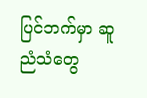ပြင်ဘက်မှာ ဆူညံသံတွေ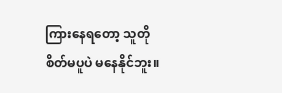ကြားနေရတော့ သူတို စိတ်မပူပဲ မနေနိုင်ဘူး။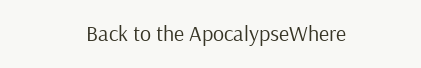Back to the ApocalypseWhere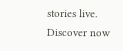stories live. Discover now